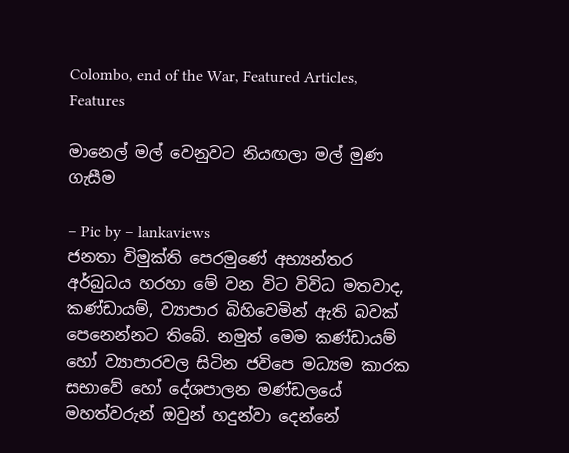Colombo, end of the War, Featured Articles, Features

මානෙල් මල් වෙනුවට නියඟලා මල් මුණ ගැසීම

– Pic by – lankaviews
ජනතා විමුක්ති පෙරමුණේ අභ්‍යන්තර අර්බුධය හරහා මේ වන විට විවිධ මතවාද, කණ්ඩායම්, ව්‍යාපාර බිහිවෙමින් ඇති බවක් පෙනෙන්නට තිබේ. නමුත් මෙම කණ්ඩායම් හෝ ව්‍යාපාරවල සිටින ජවිපෙ මධ්‍යම කාරක සභාවේ හෝ දේශපාලන මණ්ඩලයේ මහත්වරුන් ඔවුන් හදුන්වා දෙන්නේ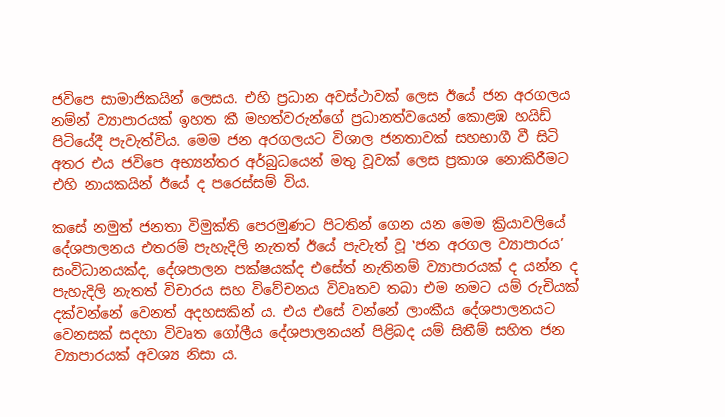ජවිපෙ සාමාජිකයින් ලෙසය. එහි ප්‍රධාන අවස්ථාවක් ලෙස ඊයේ ජන අරගලය නම්න් ව්‍යාපාරයක් ඉහත කී මහත්වරුන්ගේ ප්‍රධානත්වයෙන් කොළඹ හයිඩ් පිටියේදී පැවැත්විය. මෙම ජන අරගලයට විශාල ජනතාවක් සහභාගී වී සිටි අතර එය ජවිපෙ අභ්‍යන්තර අර්බුධයෙන් මතු වූවක් ලෙස ප්‍රකාශ නොකිරීමට එහි නායකයින් ඊයේ ද පරෙස්සම් විය.

කසේ නමුත් ජනතා විමුක්ති පෙරමුණට පිටතින් ගෙන යන මෙම ක්‍රියාවලියේ දේශපාලනය එතරම් පැහැදිලි නැතත් ඊයේ පැවැත් වූ ‛ජන අරගල ව්‍යාපාරය’ සංවිධානයක්ද, දේශපාලන පක්ෂයක්ද එසේත් නැතිනම් ව්‍යාපාරයක් ද යන්න ද පැහැදිලි නැතත් විචාරය සහ විවේචනය විවෘතව තබා එම නමට යම් රුචියක් දක්වන්නේ වෙනත් අදහසකින් ය. එය එසේ වන්නේ ලාංකීය දේශපාලනයට වෙනසක් සදහා විවෘත ගෝලීය දේශපාලනයන් පිළිබද යම් සිතීම් සහිත ජන ව්‍යාපාරයක් අවශ්‍ය නිසා ය.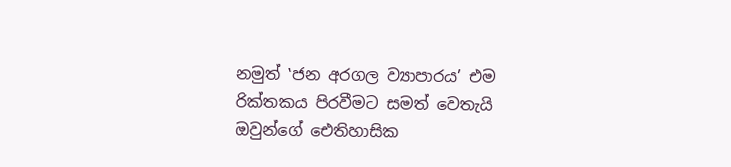නමුත් ‛ජන අරගල ව්‍යාපාරය’ එම රික්තකය පිරවීමට සමත් වෙතැයි ඔවුන්ගේ ඓතිහාසික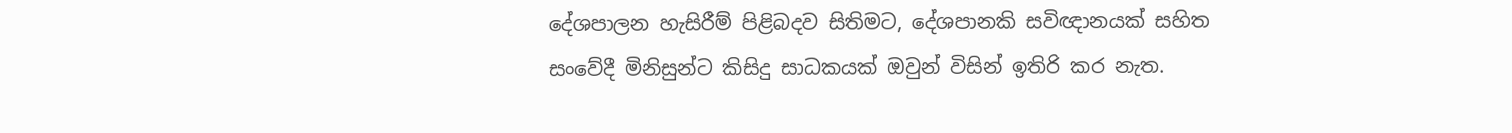දේශපාලන හැසිරීම් පිළිබදව සිතිමට, දේශපානකි සවිඥානයක් සහිත සංවේදී මිනිසුන්ට කිසිදු සාධකයක් ඔවුන් විසින් ඉතිරි කර නැත.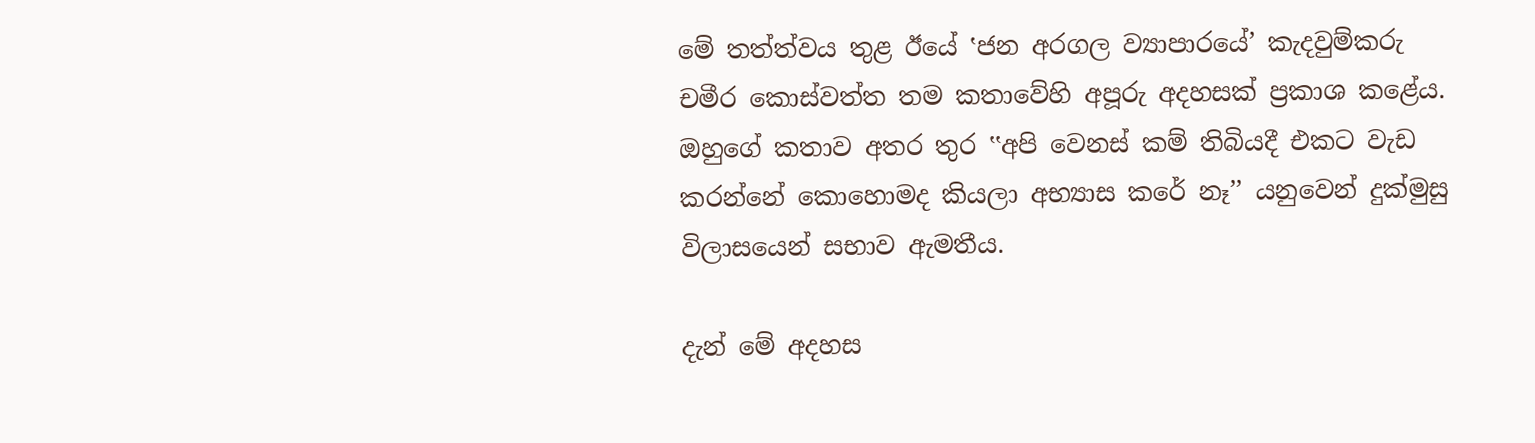මේ තත්ත්වය තුළ ඊයේ ‛ජන අරගල ව්‍යාපාරයේ’ කැදවුම්කරු චමීර කොස්වත්ත තම කතාවේහි අපූරු අදහසක් ප්‍රකාශ කළේය. ඔහුගේ කතාව අතර තුර ‛‛අපි වෙනස් කම් තිබියදී එකට වැඩ කරන්නේ කොහොමද කියලා අභ්‍යාස කරේ නෑ’’ යනුවෙන් දුක්මුසු විලාසයෙන් සභාව ඇමතීය.

දැන් මේ අදහස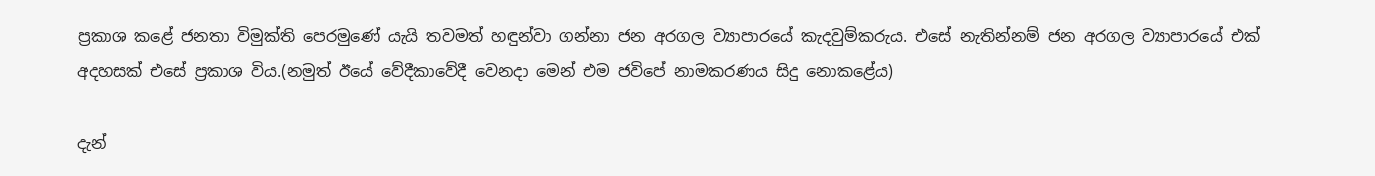ප්‍රකාශ කළේ ජනතා විමුක්ති පෙරමුණේ යැයි තවමත් හඳුන්වා ගන්නා ජන අරගල ව්‍යාපාරයේ කැදවුම්කරුය. එසේ නැතින්නම් ජන අරගල ව්‍යාපාරයේ එක් අදහසක් එසේ ප්‍රකාශ විය.(නමුත් ඊයේ වේදීකාවේදී වෙනදා මෙන් එම ජවිපේ නාමකරණය සිදු නොකළේය)

දැන්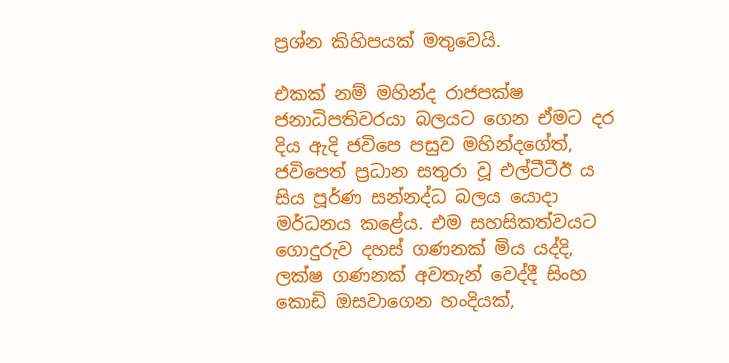ප්‍රශ්න කිහිපයක් මතුවෙයි.

එකක් නම් මහින්ද රාජපක්ෂ ජනාධිපතිවරයා බලයට ගෙන ඒමට දර දිය ඇදි ජවිපෙ පසුව මහින්දගේත්, ජවිපෙත් ප්‍රධාන සතුරා වූ එල්ටීටීඊ ය සිය පූර්ණ සන්නද්ධ බලය යොදා මර්ධනය කළේය. එම සහසිකත්වයට ගොදුරුව දහස් ගණනක් මිය යද්දි, ලක්ෂ ගණනක් අවතැන් වෙද්දී සිංහ කොඩි ඔසවාගෙන හංදියක්,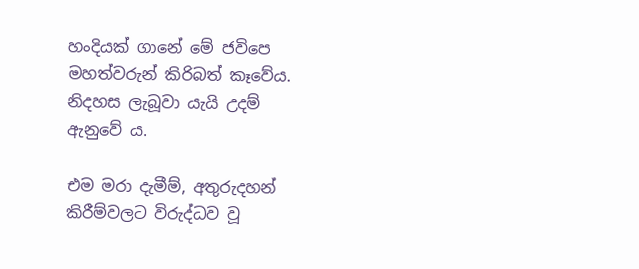හංදියක් ගානේ මේ ජවිපෙ මහත්වරුන් කිරිබත් කෑවේය. නිදහස ලැබූවා යැයි උදම් ඇනුවේ ය.

එම මරා දැමීම්, අතුරුදහන් කිරීම්වලට විරුද්ධව වූ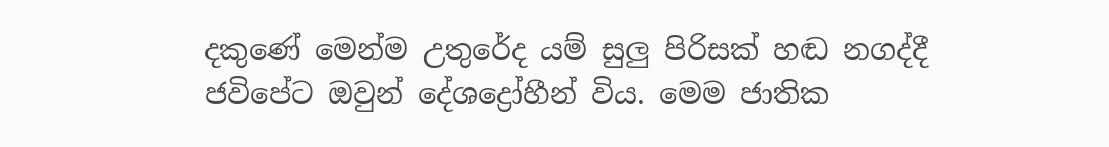දකුණේ මෙන්ම උතුරේද යම් සුලු පිරිසක් හඬ නගද්දී ජවිපේට ඔවුන් දේශද්‍රෝහීන් විය. මෙම ජාතික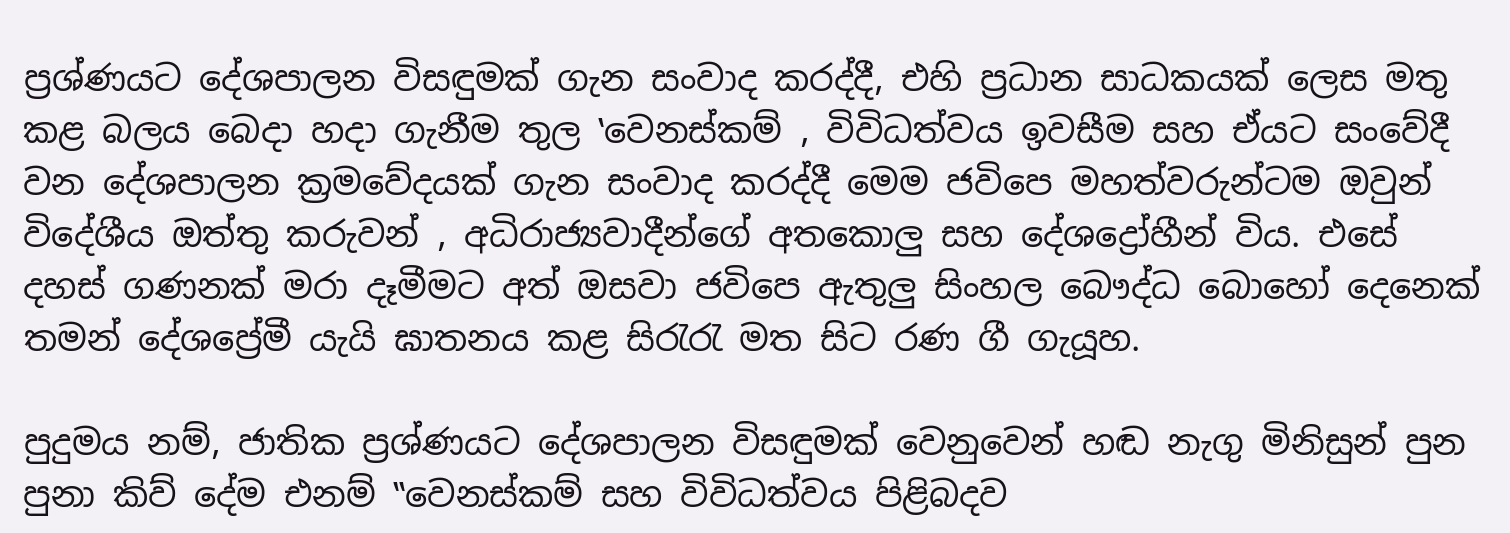ප්‍රශ්ණයට දේශපාලන විසඳුමක් ගැන සංවාද කරද්දී, එහි ප්‍රධාන සාධකයක් ලෙස මතු කළ බලය බෙදා හදා ගැනීම තුල ‛වෙනස්කම් , විවිධත්වය ඉවසීම සහ ඒයට සංවේදී වන දේශපාලන ක්‍රමවේදයක් ගැන සංවාද කරද්දී මෙම ජවිපෙ මහත්වරුන්ටම ඔවුන් විදේශීය ඔත්තු කරුවන් , අධිරාජ්‍යවාදීන්ගේ අතකොලු සහ දේශද්‍රෝහීන් විය. එසේ දහස් ගණනක් මරා දෑමීමට අත් ඔසවා ජවිපෙ ඇතුලු සිංහල බෞද්ධ බොහෝ දෙනෙක් තමන් දේශප්‍රේමී යැයි ඝාතනය කළ සිරැරැ මත සිට රණ ගී ගැයූහ.

පුදුමය නම්, ජාතික ප්‍රශ්ණයට දේශපාලන විසඳුමක් වෙනුවෙන් හඬ නැගු මිනිසුන් පුන පුනා කිව් දේම එනම් ‛‛වෙනස්කම් සහ විවිධත්වය පිළිබදව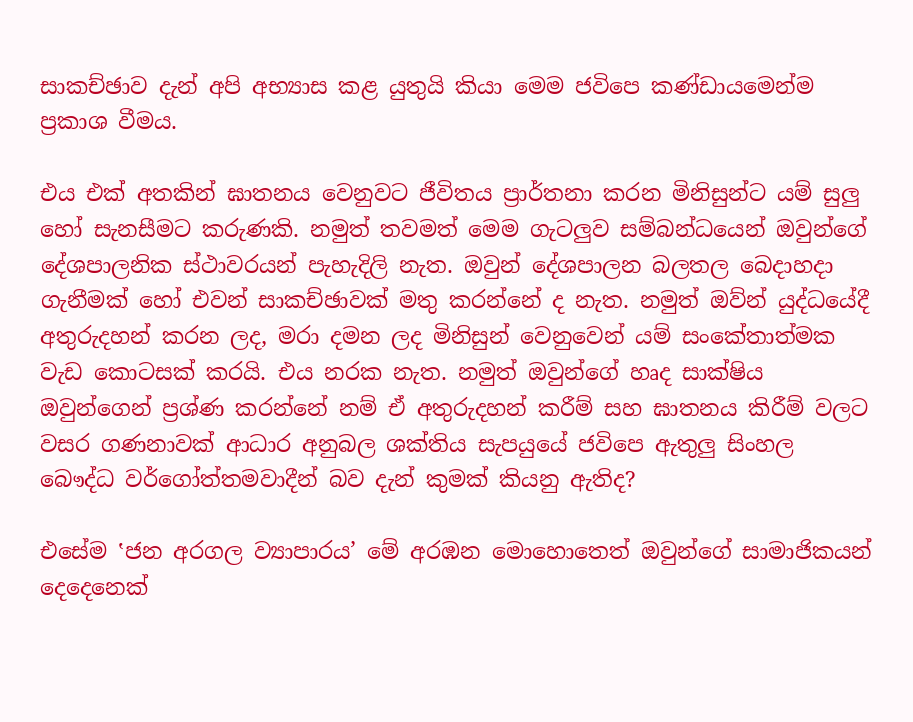සාකච්ඡාව දැන් අපි අභ්‍යාස කළ යුතුයි කියා මෙම ජවිපෙ කණ්ඩායමෙන්ම ප්‍රකාශ වීමය.

එය එක් අතකින් ඝාතනය වෙනුවට ජීවිතය ප්‍රාර්තනා කරන මිනිසුන්ට යම් සුලු හෝ සැනසීමට කරුණකි. නමුත් තවමත් මෙම ගැටලුව සම්බන්ධයෙන් ඔවුන්ගේ දේශපාලනික ස්ථාවරයන් පැහැදිලි නැත. ඔවුන් දේශපාලන බලතල බෙදාහදා ගැනීමක් හෝ එවන් සාකච්ඡාවක් මතු කරන්නේ ද නැත. නමුත් ඔව්න් යුද්ධයේදී අතුරුදහන් කරන ලද, මරා දමන ලද මිනිසුන් වෙනුවෙන් යම් සංකේතාත්මක වැඩ කොටසක් කරයි. එය නරක නැත. නමුත් ඔවුන්ගේ හෘද සාක්ෂිය ඔවුන්ගෙන් ප්‍රශ්ණ කරන්නේ නම් ඒ අතුරුදහන් කරීම් සහ ඝාතනය කිරීම් වලට වසර ගණනාවක් ආධාර අනුබල ශක්තිය සැපයුයේ ජවිපෙ ඇතුලු සිංහල බෞද්ධ වර්ගෝත්තමවාදීන් බව දැන් කුමක් කියනු ඇතිද?

එසේම ‛ජන අරගල ව්‍යාපාරය’ මේ අරඹන මොහොතෙත් ඔවුන්ගේ සාමාජිකයන් දෙදෙනෙක්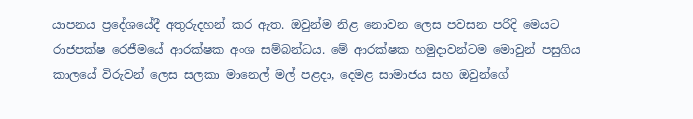යාපනය ප්‍රදේශයේදී අතුරුදහන් කර ඇත. ඔවුන්ම නිළ නොවන ලෙස පවසන පරිදි මෙයට රාජපක්ෂ රෙජීමයේ ආරක්ෂක අංශ සම්බන්ධය. මේ ආරක්ෂක හමුදාවන්ටම මොවුන් පසුගිය කාලයේ විරුවන් ලෙස සලකා මානෙල් මල් පළදා, දෙමළ සාමාජය සහ ඔවුන්ගේ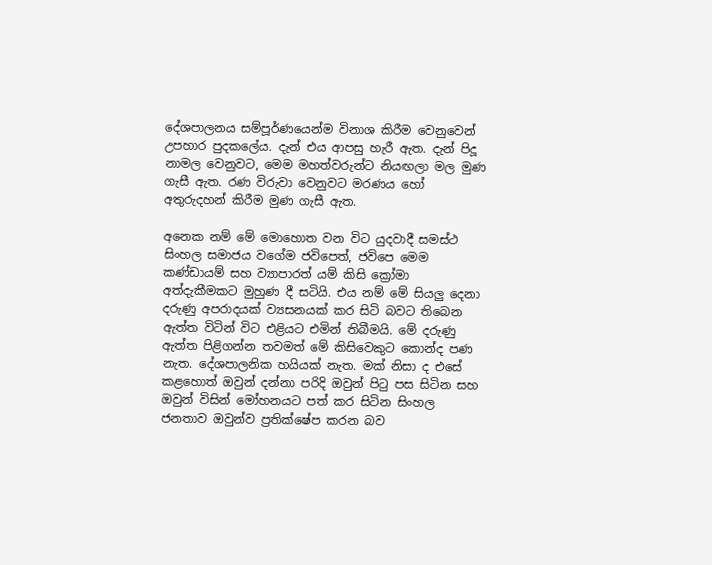දේශපාලනය සම්පූර්ණයෙන්ම විනාශ කිරීම වෙනුවෙන් උපහාර පුදකලේය. දැන් එය ආපසු හැරී ඇත. දැන් පිදූ නාමල වෙනුවට, මෙම මහත්වරුන්ට නියඟලා මල මුණ ගැසී ඇත. රණ විරුවා වෙනුවට මරණය හෝ අතුරුදහන් කිරීම මුණ ගැසී ඇත.

අනෙක නම් මේ මොහොත වන විට යුදවාදී සමස්ථ සිංහල සමාජය වගේම ජවිපෙත්, ජවිපෙ මෙම කණ්ඩායම් සහ ව්‍යාපාරත් යම් කිසි ක්‍රෝමා අත්දැකීමකට මුහුණ දී සටියි. එය නම් මේ සියලු දෙනා දරුණු අපරාදයක් ව්‍යසනයක් කර සිටි බවට තිබෙන ඇත්ත විටින් විට එළියට එමින් තිබීමයි. මේ දරුණු ඇත්ත පිළිගන්න තවමත් මේ කිසිවෙකුට කොන්ද පණ නැත. දේශපාලනික හයියක් නැත. මක් නිසා ද එසේ කළහොත් ඔවුන් දන්නා පරිදි ඔවුන් පිටු පස සිටින සහ ඔවුන් විසින් මෝහනයට පත් කර සිටින සිංහල ජනතාව ඔවුන්ව ප්‍රතික්ෂේප කරන බව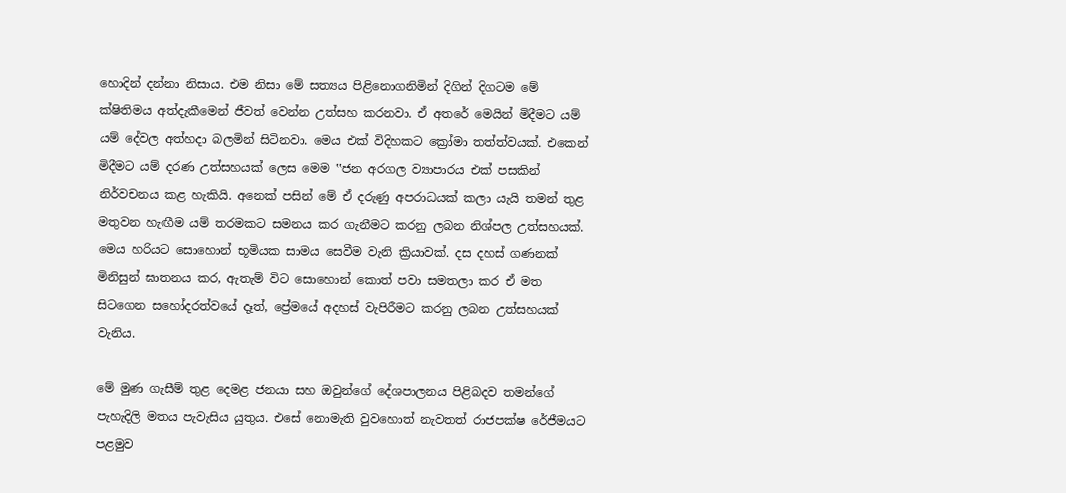හොදින් දන්නා නිසාය. එම නිසා මේ සත්‍යය පිළිනොගනිමින් දිගින් දිගටම මේ ක්ෂිතිමය අත්දැකීමෙන් ජීවත් වෙන්න උත්සහ කරනවා. ඒ අතරේ මෙයින් මිදීමට යම් යම් දේවල අත්හදා බලමින් සිටිනවා. මෙය එක් විදිහකට ක්‍රෝමා තත්ත්වයක්. එකෙන් මිදීමට යම් දරණ උත්සහයක් ලෙස මෙම ‛‛ජන අරගල ව්‍යාපාරය එක් පසකින් නිර්වචනය කළ හැකියි. අනෙක් පසින් මේ ඒ දරුණු අපරාධයක් කලා යැයි තමන් තුළ මතුවන හැඟීම යම් තරමකට සමනය කර ගැනීමට කරනු ලබන නිශ්පල උත්සහයක්. මෙය හරියට සොහොන් භූමියක සාමය සෙවීම වැනි ක්‍රියාවක්. දස දහස් ගණනක් මිනිසුන් ඝාතනය කර, ඇතැම් විට සොහොන් කොත් පවා සමතලා කර ඒ මත සිටගෙන සහෝදරත්වයේ දෑත්, ප්‍රේමයේ අදහස් වැපිරීමට කරනු ලබන උත්සහයක් වැනිය.

මේ මුණ ගැසීම් තුළ දෙමළ ජනයා සහ ඔවුන්ගේ දේශපාලනය පිළිබදව තමන්ගේ පැහැදිලි මතය පැවැසිය යුතුය. එසේ නොමැති වුවහොත් නැවතත් රාජපක්ෂ රේජීමයට පළමුව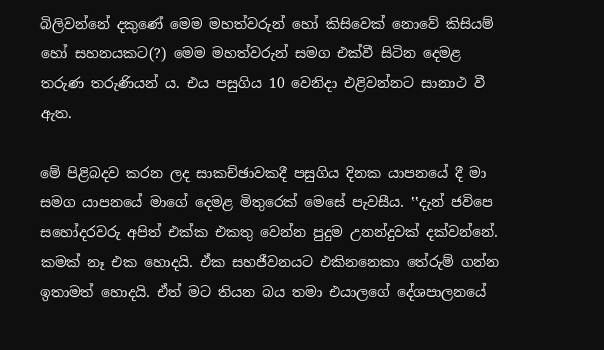බිලිවන්නේ දකුණේ මෙම මහත්වරුන් හෝ කිසිවෙක් නොවේ කිසියම් හෝ සහනයකට(?) මෙම මහත්වරුන් සමග එක්වී සිටින දෙමළ තරුණ තරුණියන් ය. එය පසුගිය 10 වෙනිදා එළිවන්නට සානාථ වී ඇත.

මේ පිළිබදව කරන ලද සාකච්ඡාවකදී පසුගිය දිනක යාපනයේ දී මා සමග යාපනයේ මාගේ දෙමළ මිතුරෙක් මෙසේ පැවසීය. ‛‛දැන් ජවිපෙ සහෝදරවරු අපිත් එක්ක එකතු වෙන්න පුදුම උනන්දුවක් දක්වන්නේ. කමක් නෑ එක හොදයි. ඒක සහජීවනයට එකිනනෙකා තේරුම් ගන්න ඉතාමත් හොදයි. ඒත් මට තියන බය තමා එයාලගේ දේශපාලනයේ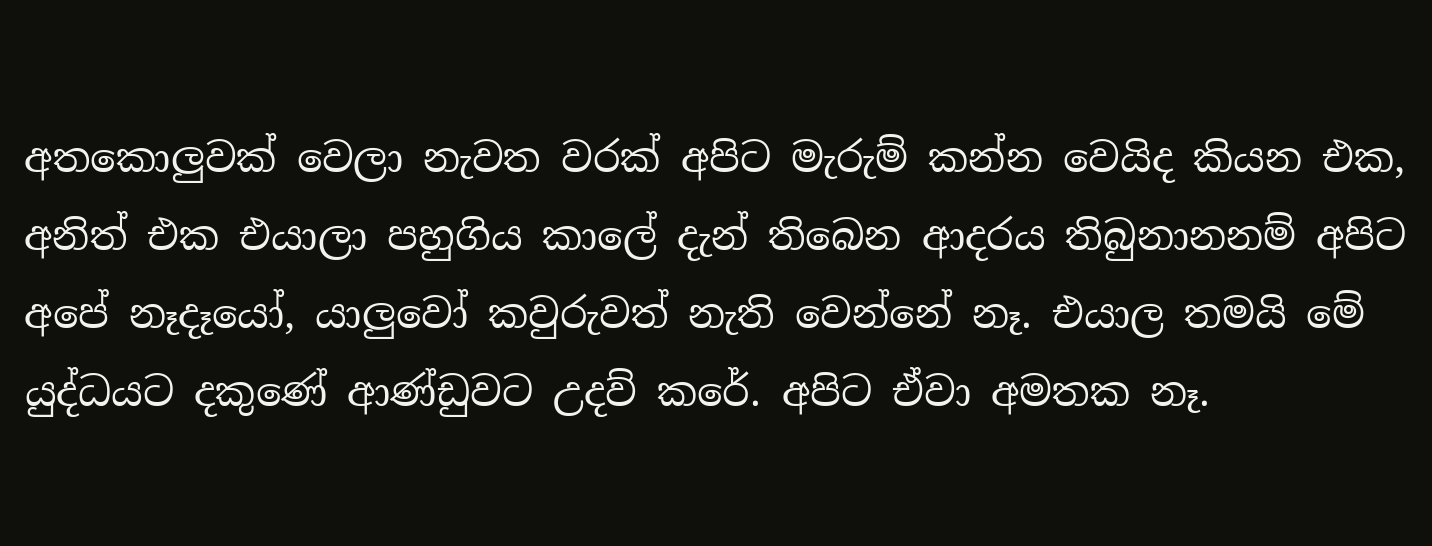අතකොලුවක් වෙලා නැවත වරක් අපිට මැරුම් කන්න වෙයිද කියන එක, අනිත් එක එයාලා පහුගිය කාලේ දැන් තිබෙන ආදරය තිබුනානනම් අපිට අපේ නෑදෑයෝ, යාලුවෝ කවුරුවත් නැති වෙන්නේ නෑ. එයාල තමයි මේ යුද්ධයට දකුණේ ආණ්ඩුවට උදව් කරේ. අපිට ඒවා අමතක නෑ.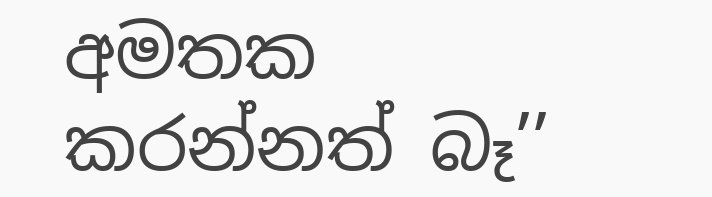අමතක කරන්නත් බෑ’’